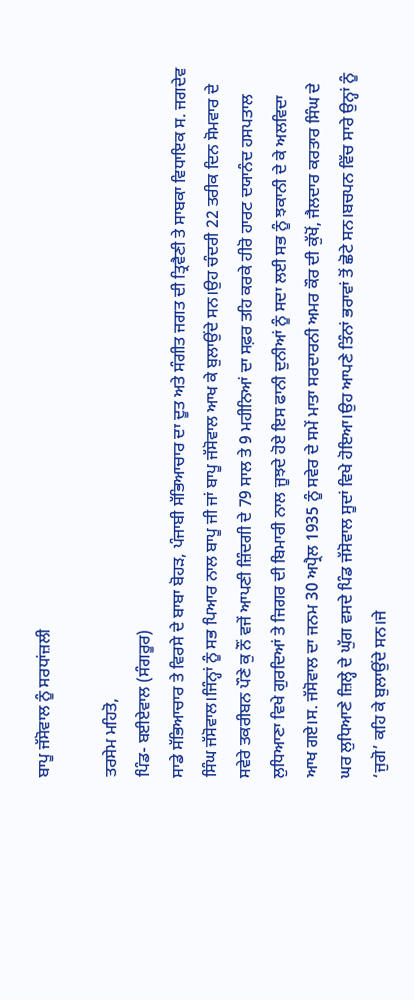ਬਾਪੂ ਜੱਸੋਵਾਲ ਨੂੰ ਸਰਧਾਂਜ਼ਲੀ

ਤਰਸੇਮ ਮਹਿਤੋ,
ਪਿੰਡ- ਬਈਏਵਾਲ (ਸੰਗਰੂਰ)
ਸਾਡੇ ਸੱਭਿਆਚਾਰ ਤੇ ਵਿਰਸੇ ਦੇ ਬਾਬਾ ਬੋਹੜ, ਪੰਜਾਬੀ ਸੱਭਿਆਚਾਰ ਦਾ ਦੂਤ ਅਤੇ ਸੰਗੀਤ ਜਗਤ ਦੀ ਤ੍ਰਿਵੈਣੀ ਤੇ ਸਾਬਕਾ ਵਿਧਾਇਕ ਸ. ਜਗਦੇਵ ਸਿੰਘ ਜੱਸੋਵਾਲ।ਜਿੰਨ੍ਹਾਂ ਨੂੰ ਸਭ ਪਿਆਰ ਨਾਲ ਬਾਪੂ ਜੀ ਜਾਂ ਬਾਪੂ ਜੱਸੋਵਾਲ ਆਖ ਕੇ ਬੁਲਾਉਂਦੇ ਸਨ।ਉਹ ਚੰਦਰੀ 22 ਤਰੀਕ ਦਿਨ ਸੋਮਵਾਰ ਦੇ ਸਵੇਰੇ ਤਕਰੀਬਨ ਪੌਣੇ ਕੁ ਨੌਂ ਵਜੇਂ ਆਪਣੀ ਜ਼ਿੰਦਗੀ ਦੇ 79 ਸਾਲ ਤੇ 9 ਮਹੀਨਿਆਂ ਦਾ ਸਫ਼ਰ ਤਹਿ ਕਰਕੇ ਹੀਰੋ ਹਾਰਟ ਦਯਾਨੰਦ ਹਸਪਤਾਲ ਲੁਧਿਆਣਾ ਵਿਖੇ ਗੁਰਦਿਆਂ ਤੇ ਜਿਗਰ ਦੀ ਬਿਮਾਰੀ ਨਾਲ ਜੂਝਦੇ ਹੋਏ ਇਸ ਫਾਨੀ ਦੁਨੀਆਂ ਨੂੰ ਸਦਾ ਲਈ ਸਭ ਨੂੰ ਝਕਾਨੀ ਦੇ ਕੇ ਅਲਵਿਦਾ ਆਖ ਗਏ।ਸ. ਜੱਸੋਵਾਲ ਦਾ ਜਨਮ 30 ਅਪ੍ਰੈਲ 1935 ਨੂੰ ਸਵੇਰ ਦੇ ਸਮੇਂ ਮਾਤਾ ਸਰਦਾਰਨੀ ਅਮਰ ਕੌਰ ਦੀ ਕੁੱਖੋਂ, ਜੈਲਦਾਰ ਕਰਤਾਰ ਸਿੰਘ ਦੇ ਘਰ ਲੁਧਿਆਣੇ ਜ਼ਿਲ੍ਹੇ ਦੇ ਘੁੱਗ ਵਸਦੇ ਪਿੰਡ ਜੱਸੋਵਾਲ ਸੂਦਾਂ ਵਿਖੇ ਹੋਇਆ।ਉਹ ਆਪਣੇ ਤਿੰਨਾਂ ਭਰਾਵਾਂ ਤੋਂ ਛੋਟੇ ਸਨ।ਬਚਪਨ ਵਿੱਚ ਸਾਰੇ ਉਨ੍ਹਾਂ ਨੂੰ ‘ਜੁਗੋ’ ਕਹਿ ਕੇ ਬੁਲਾਉਂਦੇ ਸਨ।ਜੇ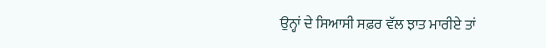ਉਨ੍ਹਾਂ ਦੇ ਸਿਆਸੀ ਸਫ਼ਰ ਵੱਲ ਝਾਤ ਮਾਰੀਏ ਤਾਂ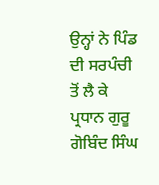ਉਨ੍ਹਾਂ ਨੇ ਪਿੰਡ ਦੀ ਸਰਪੰਚੀ ਤੋਂ ਲੈ ਕੇ ਪ੍ਰਧਾਨ ਗੁਰੂ ਗੋਬਿੰਦ ਸਿੰਘ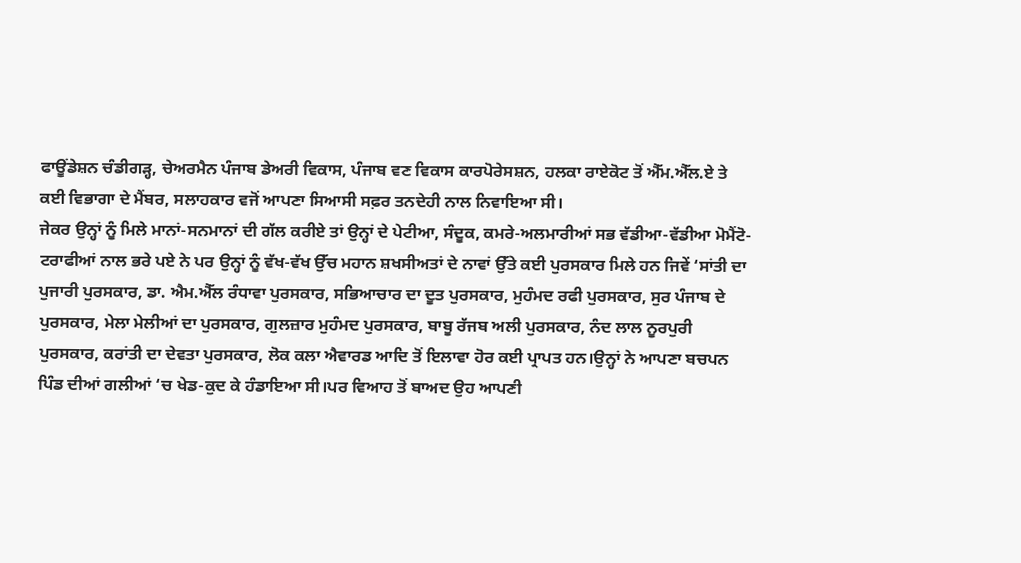ਫਾਊਂਡੇਸ਼ਨ ਚੰਡੀਗੜ੍ਹ, ਚੇਅਰਮੈਨ ਪੰਜਾਬ ਡੇਅਰੀ ਵਿਕਾਸ, ਪੰਜਾਬ ਵਣ ਵਿਕਾਸ ਕਾਰਪੋਰੇਸਸ਼ਨ, ਹਲਕਾ ਰਾਏਕੋਟ ਤੋਂ ਐੱਮ.ਐੱਲ.ਏ ਤੇ ਕਈ ਵਿਭਾਗਾ ਦੇ ਮੈਂਬਰ, ਸਲਾਹਕਾਰ ਵਜੋਂ ਆਪਣਾ ਸਿਆਸੀ ਸਫ਼ਰ ਤਨਦੇਹੀ ਨਾਲ ਨਿਵਾਇਆ ਸੀ।
ਜੇਕਰ ਉਨ੍ਹਾਂ ਨੂੰ ਮਿਲੇ ਮਾਨਾਂ-ਸਨਮਾਨਾਂ ਦੀ ਗੱਲ ਕਰੀਏ ਤਾਂ ਉਨ੍ਹਾਂ ਦੇ ਪੇਟੀਆ, ਸੰਦੂਕ, ਕਮਰੇ-ਅਲਮਾਰੀਆਂ ਸਭ ਵੱਡੀਆ-ਵੱਡੀਆ ਮੋਮੈਂਟੋ-ਟਰਾਫੀਆਂ ਨਾਲ ਭਰੇ ਪਏ ਨੇ ਪਰ ਉਨ੍ਹਾਂ ਨੂੰ ਵੱਖ-ਵੱਖ ਉੱਚ ਮਹਾਨ ਸ਼ਖਸੀਅਤਾਂ ਦੇ ਨਾਵਾਂ ਉੱਤੇ ਕਈ ਪੁਰਸਕਾਰ ਮਿਲੇ ਹਨ ਜਿਵੇਂ ‘ਸਾਂਤੀ ਦਾ ਪੁਜਾਰੀ ਪੁਰਸਕਾਰ, ਡਾ. ਐਮ.ਐੱਲ ਰੰਧਾਵਾ ਪੁਰਸਕਾਰ, ਸਭਿਆਚਾਰ ਦਾ ਦੂਤ ਪੁਰਸਕਾਰ, ਮੁਹੰਮਦ ਰਫੀ ਪੁਰਸਕਾਰ, ਸੁਰ ਪੰਜਾਬ ਦੇ ਪੁਰਸਕਾਰ, ਮੇਲਾ ਮੇਲੀਆਂ ਦਾ ਪੁਰਸਕਾਰ, ਗੁਲਜ਼ਾਰ ਮੁਹੰਮਦ ਪੁਰਸਕਾਰ, ਬਾਬੂ ਰੱਜਬ ਅਲੀ ਪੁਰਸਕਾਰ, ਨੰਦ ਲਾਲ ਨੂਰਪੁਰੀ ਪੁਰਸਕਾਰ, ਕਰਾਂਤੀ ਦਾ ਦੇਵਤਾ ਪੁਰਸਕਾਰ, ਲੋਕ ਕਲਾ ਐਵਾਰਡ ਆਦਿ ਤੋਂ ਇਲਾਵਾ ਹੋਰ ਕਈ ਪ੍ਰਾਪਤ ਹਨ।ਉਨ੍ਹਾਂ ਨੇ ਆਪਣਾ ਬਚਪਨ ਪਿੰਡ ਦੀਆਂ ਗਲੀਆਂ ‘ਚ ਖੇਡ-ਕੁਦ ਕੇ ਹੰਡਾਇਆ ਸੀ।ਪਰ ਵਿਆਹ ਤੋਂ ਬਾਅਦ ਉਹ ਆਪਣੀ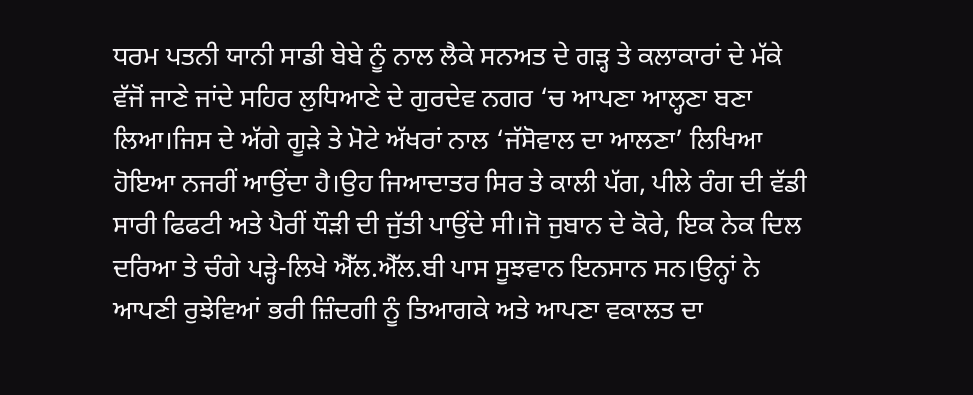ਧਰਮ ਪਤਨੀ ਯਾਨੀ ਸਾਡੀ ਬੇਬੇ ਨੂੰ ਨਾਲ ਲੈਕੇ ਸਨਅਤ ਦੇ ਗੜ੍ਹ ਤੇ ਕਲਾਕਾਰਾਂ ਦੇ ਮੱਕੇ ਵੱਜੋਂ ਜਾਣੇ ਜਾਂਦੇ ਸਹਿਰ ਲੁਧਿਆਣੇ ਦੇ ਗੁਰਦੇਵ ਨਗਰ ‘ਚ ਆਪਣਾ ਆਲ੍ਹਣਾ ਬਣਾ ਲਿਆ।ਜਿਸ ਦੇ ਅੱਗੇ ਗੂੜੇ ਤੇ ਮੋਟੇ ਅੱਖਰਾਂ ਨਾਲ ‘ਜੱਸੋਵਾਲ ਦਾ ਆਲਣਾ’ ਲਿਖਿਆ ਹੋਇਆ ਨਜਰੀਂ ਆਉਂਦਾ ਹੈ।ਉਹ ਜਿਆਦਾਤਰ ਸਿਰ ਤੇ ਕਾਲੀ ਪੱਗ, ਪੀਲੇ ਰੰਗ ਦੀ ਵੱਡੀ ਸਾਰੀ ਫਿਫਟੀ ਅਤੇ ਪੈਰੀਂ ਧੌੜੀ ਦੀ ਜੁੱਤੀ ਪਾਉਂਦੇ ਸੀ।ਜੋ ਜੁਬਾਨ ਦੇ ਕੋਰੇ, ਇਕ ਨੇਕ ਦਿਲ ਦਰਿਆ ਤੇ ਚੰਗੇ ਪੜ੍ਹੇ-ਲਿਖੇ ਐੱਲ.ਐੱਲ.ਬੀ ਪਾਸ ਸੂਝਵਾਨ ਇਨਸਾਨ ਸਨ।ਉਨ੍ਹਾਂ ਨੇ ਆਪਣੀ ਰੁਝੇਵਿਆਂ ਭਰੀ ਜ਼ਿੰਦਗੀ ਨੂੰ ਤਿਆਗਕੇ ਅਤੇ ਆਪਣਾ ਵਕਾਲਤ ਦਾ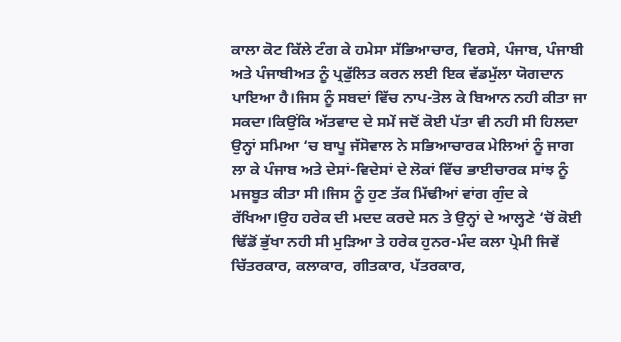ਕਾਲਾ ਕੋਟ ਕਿੱਲੇ ਟੰਗ ਕੇ ਹਮੇਸਾ ਸੱਭਿਆਚਾਰ, ਵਿਰਸੇ, ਪੰਜਾਬ, ਪੰਜਾਬੀ ਅਤੇ ਪੰਜਾਬੀਅਤ ਨੂੰ ਪ੍ਰਫੁੱਲਿਤ ਕਰਨ ਲਈ ਇਕ ਵੱਡਮੁੱਲਾ ਯੋਗਦਾਨ ਪਾਇਆ ਹੈ।ਜਿਸ ਨੂੰ ਸਬਦਾਂ ਵਿੱਚ ਨਾਪ-ਤੋਲ ਕੇ ਬਿਆਨ ਨਹੀ ਕੀਤਾ ਜਾ ਸਕਦਾ।ਕਿਉਂਕਿ ਅੱਤਵਾਦ ਦੇ ਸਮੇਂ ਜਦੋਂ ਕੋਈ ਪੱਤਾ ਵੀ ਨਹੀ ਸੀ ਹਿਲਦਾ ਉਨ੍ਹਾਂ ਸਮਿਆ ‘ਚ ਬਾਪੂ ਜੱਸੋਵਾਲ ਨੇ ਸਭਿਆਚਾਰਕ ਮੇਲਿਆਂ ਨੂੰ ਜਾਗ ਲਾ ਕੇ ਪੰਜਾਬ ਅਤੇ ਦੇਸਾਂ-ਵਿਦੇਸਾਂ ਦੇ ਲੋਕਾਂ ਵਿੱਚ ਭਾਈਚਾਰਕ ਸਾਂਝ ਨੂੰ ਮਜਬੂਤ ਕੀਤਾ ਸੀ।ਜਿਸ ਨੂੰ ਹੁਣ ਤੱਕ ਮਿੱਢੀਆਂ ਵਾਂਗ ਗੁੰਦ ਕੇ ਰੱਖਿਆ।ਉਹ ਹਰੇਕ ਦੀ ਮਦਦ ਕਰਦੇ ਸਨ ਤੇ ਉਨ੍ਹਾਂ ਦੇ ਆਲ੍ਹਣੇ ‘ਚੋਂ ਕੋਈ ਢਿੱਡੋਂ ਭੁੱਖਾ ਨਹੀ ਸੀ ਮੁੜਿਆ ਤੇ ਹਰੇਕ ਹੁਨਰ-ਮੰਦ ਕਲਾ ਪ੍ਰੇਮੀ ਜਿਵੇਂ ਚਿੱਤਰਕਾਰ, ਕਲਾਕਾਰ, ਗੀਤਕਾਰ, ਪੱਤਰਕਾਰ,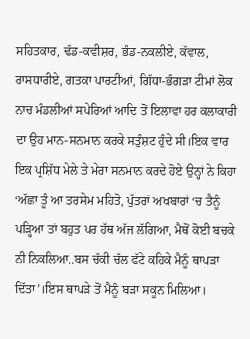ਸਹਿਤਕਾਰ, ਢੱਡ-ਕਵੀਸ਼ਰ, ਭੰਡ-ਨਕਲੀਏ, ਕੱਵਾਲ, ਰਾਸਧਾਰੀਏ, ਗਤਕਾ ਪਾਰਟੀਆਂ, ਗਿੱਧਾ-ਭੰਗੜਾ ਟੀਮਾਂ ਲੋਕ ਨਾਚ ਮੰਡਲੀਆਂ ਸਪੇਰਿਆਂ ਆਦਿ ਤੋਂ ਇਲਾਵਾ ਹਰ ਕਲਾਕਾਰੀ ਦਾ ਉਹ ਮਾਨ-ਸਨਮਾਨ ਕਰਕੇ ਸਤੁੰਸ਼ਟ ਹੁੰਦੇ ਸੀ।ਇਕ ਵਾਰ ਇਕ ਪ੍ਰਸ਼ਿੱਧ ਮੇਲੇ ਤੇ ਮੇਰਾ ਸਨਮਾਨ ਕਰਦੇ ਹੋਏ ਉਨ੍ਹਾਂ ਨੇ ਕਿਹਾ ‘ਅੱਛਾ ਤੂੰ ਆ ਤਰਸੇਮ ਮਹਿਤੋ, ਪੁੱਤਰਾਂ ਅਖਬਾਰਾਂ ‘ਚ ਤੈਨੂੰ ਪੜ੍ਹਿਆ ਤਾਂ ਬਹੁਤ ਪਰ ਹੱਥ ਅੱਜ ਲੱਗਿਆ, ਮੈਥੋਂ ਕੋਈ ਬਚਕੇ ਨੀ ਨਿਕਲਿਆ..ਬਸ ਚੱਕੀ ਚੱਲ ਫੱਟੇ ਕਹਿਕੇ ਮੈਨੂੰ ਥਾਪੜਾ ਦਿੱਤਾ’।ਇਸ ਥਾਪੜੇ ਤੋਂ ਮੈਨੂੰ ਬੜਾ ਸਕੂਨ ਮਿਲਿਆ।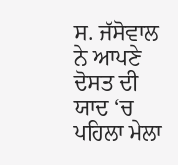ਸ. ਜੱਸੋਵਾਲ ਨੇ ਆਪਣੇ ਦੋਸਤ ਦੀ ਯਾਦ ‘ਚ ਪਹਿਲਾ ਮੇਲਾ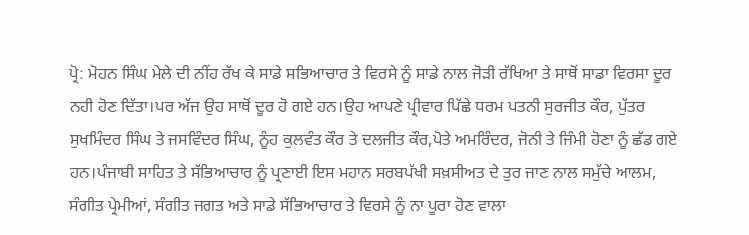ਪ੍ਰੋ: ਮੋਹਨ ਸਿੰਘ ਮੇਲੇ ਦੀ ਨੀਂਹ ਰੱਖ ਕੇ ਸਾਡੇ ਸਭਿਆਚਾਰ ਤੇ ਵਿਰਸੇ ਨੂੰ ਸਾਡੇ ਨਾਲ ਜੋੜੀ ਰੱਖਿਆ ਤੇ ਸਾਥੋਂ ਸਾਡਾ ਵਿਰਸਾ ਦੂਰ ਨਹੀ ਹੋਣ ਦਿੱਤਾ।ਪਰ ਅੱਜ ਉਹ ਸਾਥੋਂ ਦੂਰ ਹੋ ਗਏ ਹਨ।ਉਹ ਆਪਣੇ ਪ੍ਰੀਵਾਰ ਪਿੱਛੇ ਧਰਮ ਪਤਨੀ ਸੁਰਜੀਤ ਕੌਰ, ਪੁੱਤਰ ਸੁਖਮਿੰਦਰ ਸਿੰਘ ਤੇ ਜਸਵਿੰਦਰ ਸਿੰਘ, ਨੂੰਹ ਕੁਲਵੰਤ ਕੌਰ ਤੇ ਦਲਜੀਤ ਕੌਰ,ਪੋਤੇ ਅਮਰਿੰਦਰ, ਜੋਨੀ ਤੇ ਜਿੰਮੀ ਹੋਣਾ ਨੂੰ ਛੱਡ ਗਏ ਹਨ।ਪੰਜਾਬੀ ਸਾਹਿਤ ਤੇ ਸੱਭਿਆਚਾਰ ਨੂੰ ਪ੍ਰਣਾਈ ਇਸ ਮਹਾਨ ਸਰਬਪੱਖੀ ਸਖ਼ਸੀਅਤ ਦੇ ਤੁਰ ਜਾਣ ਨਾਲ ਸਮੁੱਚੇ ਆਲਮ, ਸੰਗੀਤ ਪ੍ਰੇਮੀਆਂ, ਸੰਗੀਤ ਜਗਤ ਅਤੇ ਸਾਡੇ ਸੱਭਿਆਚਾਰ ਤੇ ਵਿਰਸੇ ਨੂੰ ਨਾ ਪੂਰਾ ਹੋਣ ਵਾਲਾ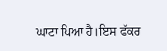ਘਾਟਾ ਪਿਆ ਹੈ।ਇਸ ਫੱਕਰ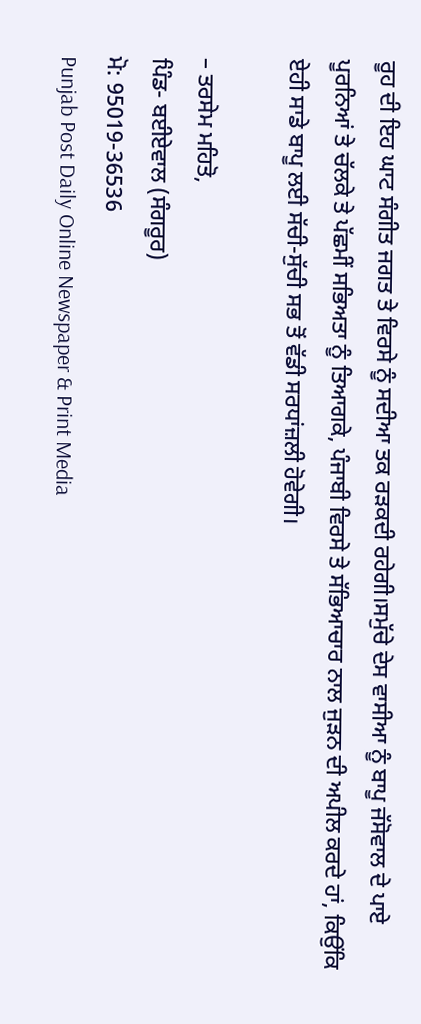ਰੂਹ ਦੀ ਇਹ ਘਾਟ ਸੰਗੀਤ ਜਗਤ ਤੇ ਵਿਰਸੇ ਨੂੰ ਸਦੀਆ ਤਕ ਰੜਕਦੀ ਰਹੇਗੀ।ਸਮੁੱਚੇ ਦੇਸ ਵਾਸੀਆ ਨੂੰ ਬਾਪੂ ਜੱਸੋਵਾਲ ਦੇ ਪਾਏ ਪੂਰਨਿਆਂ ਤੇ ਚੱਲਕੇ ਤੇ ਪੱਛਮੀਂ ਸਭਿਅਤਾ ਨੂੰ ਤਿਆਗਕੇ, ਪੰਜਾਬੀ ਵਿਰਸੇ ਤੇ ਸੱਭਿਆਚਾਰ ਨਾਲ ਜੁੜਨ ਦੀ ਅਪੀਲ ਕਰਦੇ ਹਾਂ, ਕਿਉਂਕਿ ਏਹੀ ਸਾਡੇ ਬਾਪੂ ਲਈ ਸੱਚੀ-ਸੁੱਚੀ ਸਭ ਤੋਂ ਵੱਡੀ ਸਰਧਾਂਜ਼ਲੀ ਹੋਵੇਗੀ।

– ਤਰਸੇਮ ਮਹਿਤੋ,
ਪਿੰਡ- ਬਈਏਵਾਲ (ਸੰਗਰੂਰ)
ਮੋ: 95019-36536
Punjab Post Daily Online Newspaper & Print Media